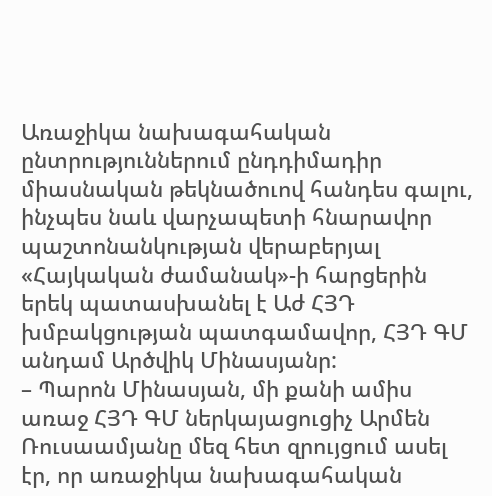Առաջիկա նախագահական ընտրություններում ընդդիմադիր միասնական թեկնածուով հանդես գալու, ինչպես նաև վարչապետի հնարավոր պաշտոնանկության վերաբերյալ «Հայկական ժամանակ»-ի հարցերին երեկ պատասխանել է Աժ ՀՅԴ խմբակցության պատգամավոր, ՀՅԴ ԳՄ անդամ Արծվիկ Մինասյանր:
– Պարոն Մինասյան, մի քանի ամիս առաջ ՀՅԴ ԳՄ ներկայացուցիչ Արմեն Ռուսաամյանը մեզ հետ զրույցում ասել էր, որ առաջիկա նախագահական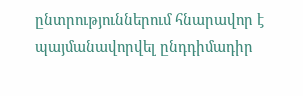ընտրություններում հնարավոր է պայմանավորվել ընդդիմադիր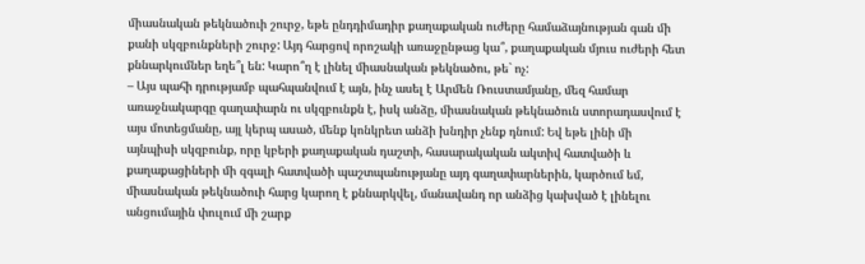միասնական թեկնածուի շուրջ, եթե ընդդիմադիր քաղաքական ուժերը համաձայնության գան մի քանի սկզբունքների շուրջ: Այդ հարցով որոշակի առաջընթաց կա՞, քաղաքական մյուս ուժերի հետ քննարկումներ եղե՞լ են: Կարո՞ղ է լինել միասնական թեկնածու, թե` ոչ:
– Այս պահի դրությամբ պահպանվում է այն, ինչ ասել է Արմեն Ռուստամյանը, մեզ համար առաջնակարգը գաղափարն ու սկզբունքն է, իսկ անձը, միասնական թեկնածուն ստորադասվում է այս մոտեցմանը, այլ կերպ ասած, մենք կոնկրետ անձի խնդիր չենք դնում: Եվ եթե լինի մի այնպիսի սկզբունք, որը կբերի քաղաքական դաշտի, հասարակական ակտիվ հատվածի և քաղաքացիների մի զգալի հատվածի պաշտպանությանը այդ գաղափարներին, կարծում եմ, միասնական թեկնածուի հարց կարող է քննարկվել, մանավանդ որ անձից կախված է լինելու անցումային փուլում մի շարք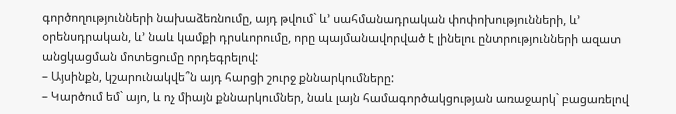գործողությունների նախաձեռնումը, այդ թվում` և’ սահմանադրական փոփոխությունների, և’ օրենսդրական, և’ նաև կամքի դրսևորումը, որը պայմանավորված է լինելու ընտրությունների ազատ անցկացման մոտեցումը որդեգրելով:
– Այսինքն, կշարունակվե՞ն այդ հարցի շուրջ քննարկումները:
– Կարծում եմ` այո, և ոչ միայն քննարկումներ, նաև լայն համագործակցության առաջարկ` բացառելով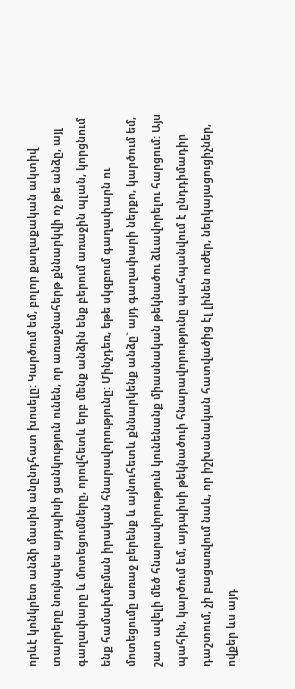որևէ կոնկրետ անձի մասին անընդհատ խոսելը: Կարծում եմ, բոլոր քաղաքական ակտիվ տարրերը նույնպես այդպիսի ցանկություն ունեն, որ առաջնահերթ քննարկվի ոչ թե անձը, այլ գաղափարը և մոտեցումները, որովհետև երբ մենք անձին ենք բերում առաջին պլան, կորցնում ենք համախմբման իրական հնարավորությունը: Մինչդեռ, եթե սկզբում գաղափարն ու մոտեցումը առաջ բերենք և այնուհետև քննարկենք անձը` այդ գաղափարի ներքո, կարծում եմ, շատ ավելի մեծ հնարավորություն կունենանք միասնական թեկնածու ձևավորելու հարցում: Այս պահին, կարծում եմ, այդպիսի թեկնածուի հնարավորությունը պահպանվում է ընդդիմադիր դաշտում, չի բացառվում նաև, որ իշխանական հատվածից էլ լինեն ուժեր, ներկայացուցիչներ, ովքեր ևս այդ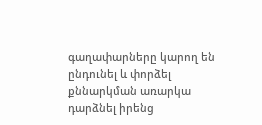գաղափարները կարող են ընդունել և փորձել քննարկման առարկա դարձնել իրենց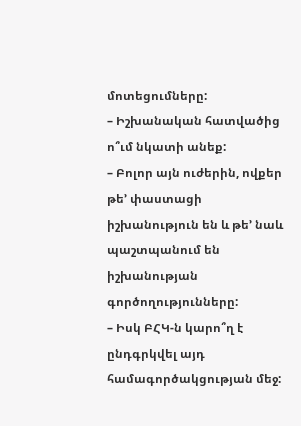մոտեցումները:
– Իշխանական հատվածից ո՞ւմ նկատի անեք:
– Բոլոր այն ուժերին, ովքեր թե’ փաստացի իշխանություն են և թե’ նաև պաշտպանում են իշխանության գործողությունները:
– Իսկ ԲՀԿ-ն կարո՞ղ է ընդգրկվել այդ համագործակցության մեջ: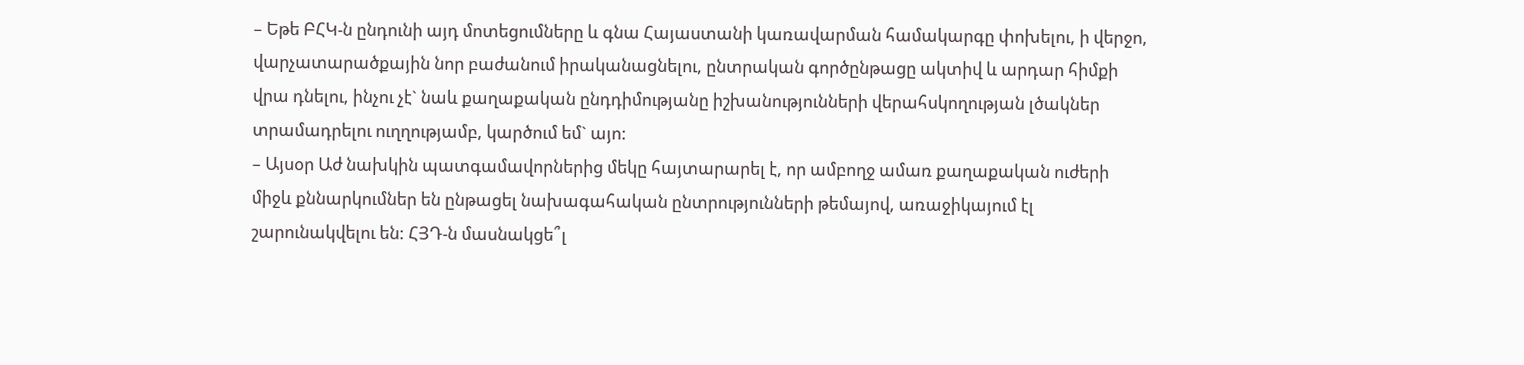– Եթե ԲՀԿ-ն ընդունի այդ մոտեցումները և գնա Հայաստանի կառավարման համակարգը փոխելու, ի վերջո, վարչատարածքային նոր բաժանում իրականացնելու, ընտրական գործընթացը ակտիվ և արդար հիմքի վրա դնելու, ինչու չէ` նաև քաղաքական ընդդիմությանը իշխանությունների վերահսկողության լծակներ տրամադրելու ուղղությամբ, կարծում եմ` այո:
– Այսօր Աժ նախկին պատգամավորներից մեկը հայտարարել է, որ ամբողջ ամառ քաղաքական ուժերի միջև քննարկումներ են ընթացել նախագահական ընտրությունների թեմայով, առաջիկայում էլ շարունակվելու են: ՀՅԴ-ն մասնակցե՞լ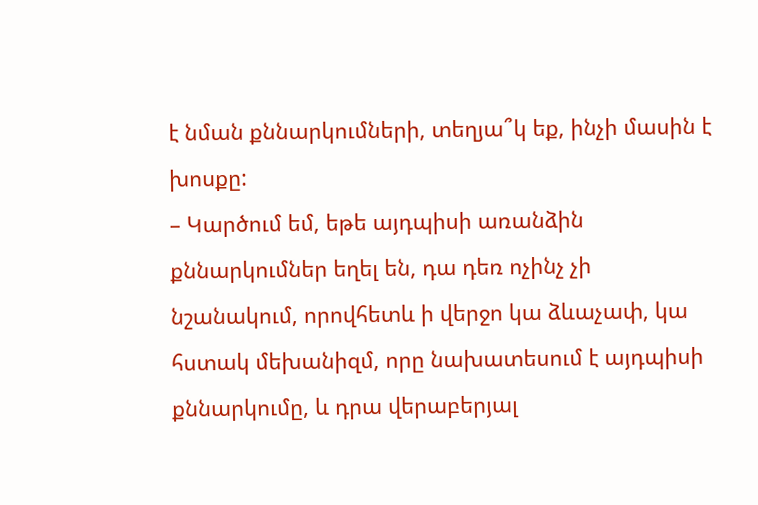է նման քննարկումների, տեղյա՞կ եք, ինչի մասին է խոսքը:
– Կարծում եմ, եթե այդպիսի առանձին քննարկումներ եղել են, դա դեռ ոչինչ չի նշանակում, որովհետև ի վերջո կա ձևաչափ, կա հստակ մեխանիզմ, որը նախատեսում է այդպիսի քննարկումը, և դրա վերաբերյալ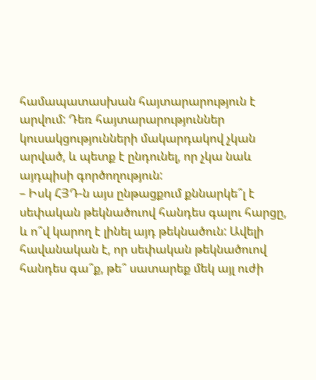համապատասխան հայտարարություն է արվում: Դեռ հայտարարություններ կուսակցությունների մակարդակով չկան արված, և պետք է ընդունել, որ չկա նաև այդպիսի գործողություն:
– Իսկ ՀՅԴ-ն այս ընթացքում քննարկե՞լ է սեփական թեկնածուով հանդես գալու հարցը, և ո՞վ կարող է լինել այդ թեկնածուն: Ավելի հավանական է, որ սեփական թեկնածուով հանդես գա՞ք, թե՞ սատարեք մեկ այլ ուժի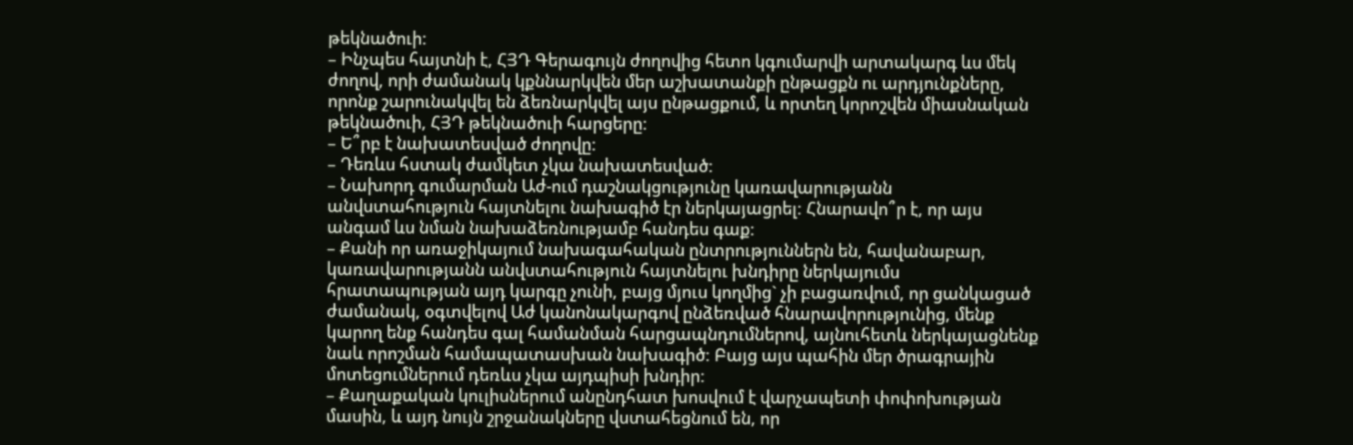թեկնածուի:
– Ինչպես հայտնի է, ՀՅԴ Գերագույն ժողովից հետո կգումարվի արտակարգ ևս մեկ ժողով, որի ժամանակ կքննարկվեն մեր աշխատանքի ընթացքն ու արդյունքները, որոնք շարունակվել են ձեռնարկվել այս ընթացքում, և որտեղ կորոշվեն միասնական թեկնածուի, ՀՅԴ թեկնածուի հարցերը:
– Ե՞րբ է նախատեսված ժողովը:
– Դեռևս հստակ ժամկետ չկա նախատեսված:
– Նախորդ գումարման Աժ-ում դաշնակցությունը կառավարությանն անվստահություն հայտնելու նախագիծ էր ներկայացրել: Հնարավո՞ր է, որ այս անգամ ևս նման նախաձեռնությամբ հանդես գաք:
– Քանի որ առաջիկայում նախագահական ընտրություններն են, հավանաբար, կառավարությանն անվստահություն հայտնելու խնդիրը ներկայումս հրատապության այդ կարգը չունի, բայց մյուս կողմից` չի բացառվում, որ ցանկացած ժամանակ, օգտվելով Աժ կանոնակարգով ընձեռված հնարավորությունից, մենք կարող ենք հանդես գալ համանման հարցապնդումներով, այնուհետև ներկայացնենք նաև որոշման համապատասխան նախագիծ: Բայց այս պահին մեր ծրագրային մոտեցումներում դեռևս չկա այդպիսի խնդիր:
– Քաղաքական կուլիսներում անընդհատ խոսվում է վարչապետի փոփոխության մասին, և այդ նույն շրջանակները վստահեցնում են, որ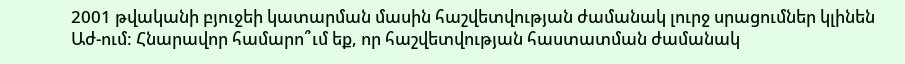2001 թվականի բյուջեի կատարման մասին հաշվետվության ժամանակ լուրջ սրացումներ կլինեն Աժ-ում: Հնարավոր համարո՞ւմ եք, որ հաշվետվության հաստատման ժամանակ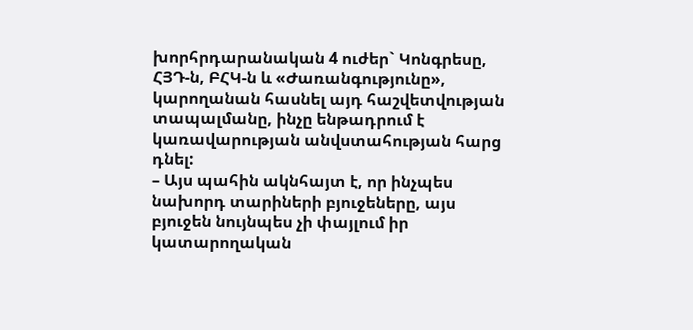խորհրդարանական 4 ուժեր` Կոնգրեսը, ՀՅԴ-ն, ԲՀԿ-ն և «Ժառանգությունը», կարողանան հասնել այդ հաշվետվության տապալմանը, ինչը ենթադրում է կառավարության անվստահության հարց դնել:
– Այս պահին ակնհայտ է, որ ինչպես նախորդ տարիների բյուջեները, այս բյուջեն նույնպես չի փայլում իր կատարողական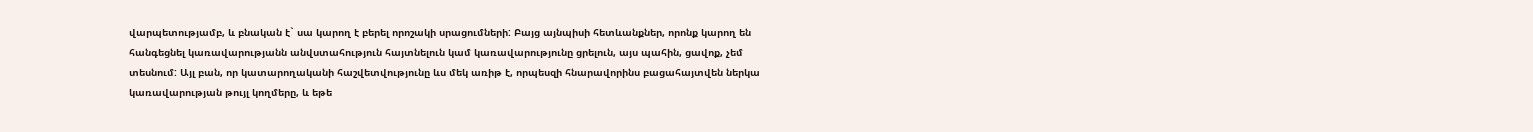վարպետությամբ, և բնական է` սա կարող է բերել որոշակի սրացումների: Բայց այնպիսի հետևանքներ, որոնք կարող են հանգեցնել կառավարությանն անվստահություն հայտնելուն կամ կառավարությունը ցրելուն, այս պահին, ցավոք, չեմ տեսնում: Այլ բան, որ կատարողականի հաշվետվությունը ևս մեկ առիթ է, որպեսզի հնարավորինս բացահայտվեն ներկա կառավարության թույլ կողմերը, և եթե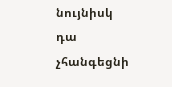նույնիսկ դա չհանգեցնի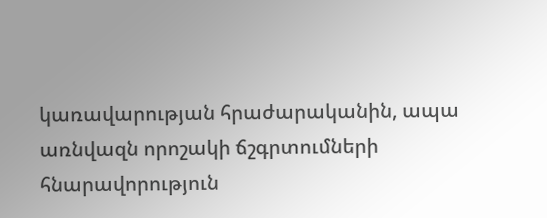կառավարության հրաժարականին, ապա առնվազն որոշակի ճշգրտումների հնարավորություն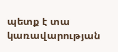պետք է տա կառավարության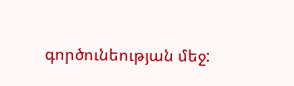գործունեության մեջ: